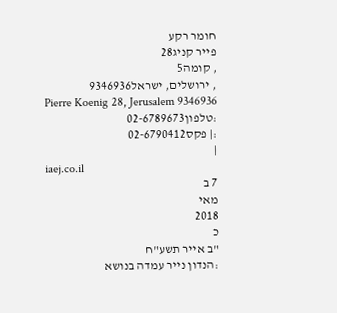חומר רקע
פייר קניג28
, קומה5
, ירושלים, ישראל9346936
Pierre Koenig 28, Jerusalem 9346936
:טלפון02-6789673
:| פקס02-6790412
|
iaej.co.il
7 ב
מאי
2018
כ
"ב אייר תשע"ח
:הנדון נייר עמדה בנושא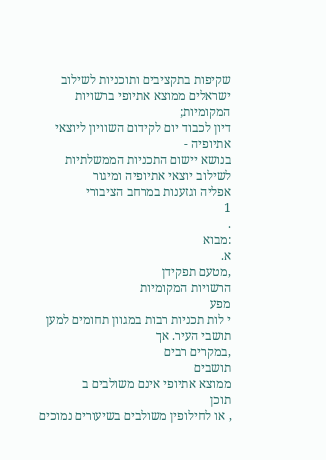שקיפות בתקציבים ותוכניות לשילוב ישראלים ממוצא אתיופי ברשויות המקומיות;
דיון לכבוד יום לקידום השוויון ליוצאי אתיופיה -
בנושא יישום התכניות הממשלתיות לשילוב יוצאי אתיופיה ומיגור
אפליה וגזענות במרחב הציבורי
1
.
:מבוא
א.
,מטעם תפקידן
הרשויות המקומיות
מפע
י לות תכניות רבות במגוון תחומים למען
תושבי העיר. אך
,במקרים רבים
תושבים
ממוצא אתיופי אינם משולבים ב
תוכן
, או לחילופין משולבים בשיעורים נמוכים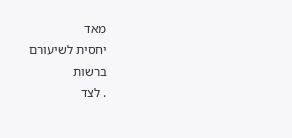מאד
יחסית לשיעורם
ברשות
. לצד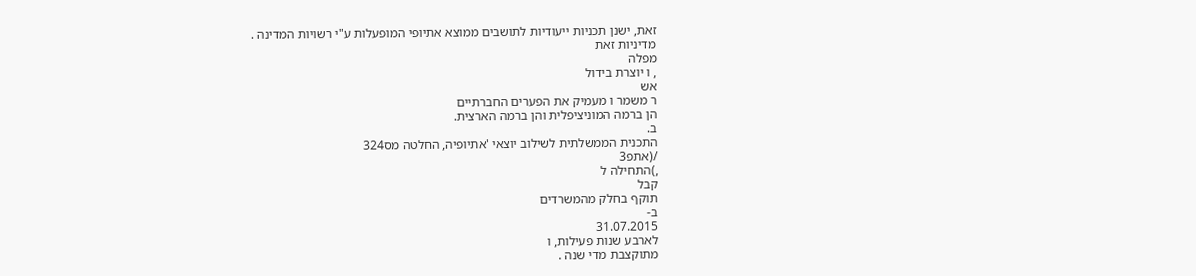זאת, ישנן תכניות ייעודיות לתושבים ממוצא אתיופי המופעלות ע"י רשויות המדינה .
מדיניות זאת
מפלה
, ו יוצרת בידול
אש
ר משמר ו מעמיק את הפערים החברתיים
הן ברמה המוניציפלית והן ברמה הארצית.
ב.
התכנית הממשלתית לשילוב יוצאי 'אתיופיה, החלטה מס324
/(אתפ3
,)התחילה ל
קבל
תוקף בחלק מהמשרדים
ב-
31.07.2015
לארבע שנות פעילות, ו
מתוקצבת מדי שנה .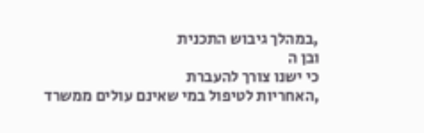,במהלך גיבוש התכנית
ובן ה
כי ישנו צורך להעברת
,האחריות לטיפול במי שאינם עולים ממשרד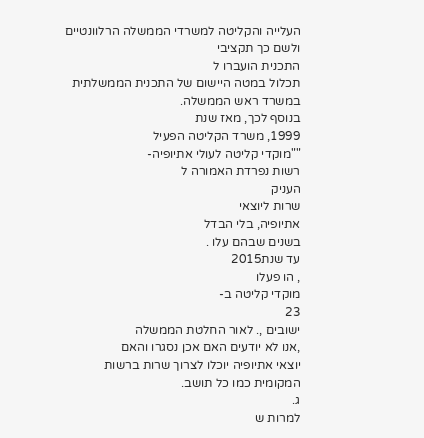העלייה והקליטה למשרדי הממשלה הרלוונטיים ולשם כך תקציבי
התכנית הועברו ל
תכלול במטה היישום של התכנית הממשלתית במשרד ראש הממשלה.
בנוסף לכך, מאז שנת
1999, משרד הקליטה הפעיל
""מוקדי קליטה לעולי אתיופיה-
רשות נפרדת האמורה ל
העניק
שרות ליוצאי
אתיופיה, בלי הבדל
בשנים שבהם עלו .
עד שנת2015
, הו פעלו
מוקדי קליטה ב-
23
ישובים ,. לאור החלטת הממשלה
,אנו לא יודעים האם אכן נסגרו והאם
יוצאי אתיופיה יוכלו לצרוך שרות ברשות המקומית כמו כל תושב.
ג.
למרות ש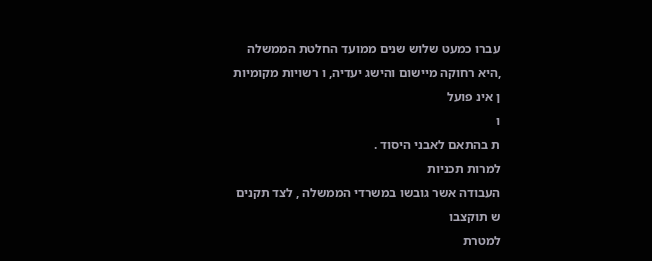עברו כמעט שלוש שנים ממועד החלטת הממשלה ,היא רחוקה מיישום והישג יעדיה, ו רשויות מקומיות
ן אינ פועל
ו
ת בהתאם לאבני היסוד .
למרות תכניות
העבודה אשר גובשו במשרדי הממשלה , לצד תקנים
ש תוקצבו
למטרת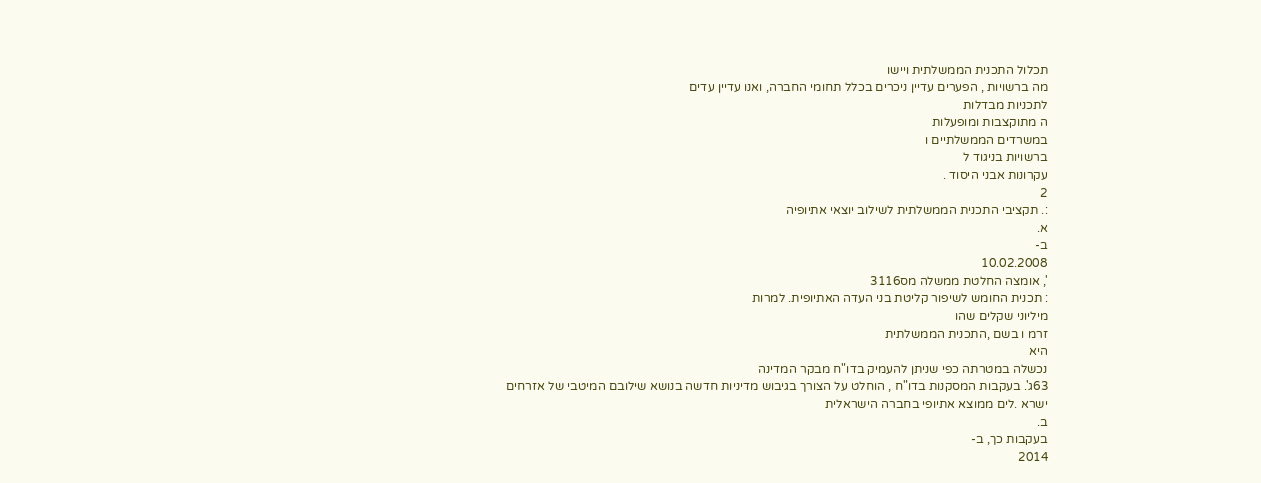תכלול התכנית הממשלתית ויישו
מה ברשויות , הפערים עדיין ניכרים בכלל תחומי החברה, ואנו עדיין עדים
לתכניות מבדלות
ה מתוקצבות ומופעלות
במשרדים הממשלתיים ו
ברשויות בניגוד ל
עקרונות אבני היסוד .
2
:. תקציבי התכנית הממשלתית לשילוב יוצאי אתיופיה
א.
ב-
10.02.2008
', אומצה החלטת ממשלה מס3116
: תכנית החומש לשיפור קליטת בני העדה האתיופית. למרות
מיליוני שקלים שהו
זרמ ו בשם ,התכנית הממשלתית
היא
נכשלה במטרתה כפי שניתן להעמיק בדו"ח מבקר המדינה
63ג'. בעקבות המסקנות בדו"ח , הוחלט על הצורך בגיבוש מדיניות חדשה בנושא שילובם המיטבי של אזרחים
ישרא .לים ממוצא אתיופי בחברה הישראלית
ב.
בעקבות כך, ב-
2014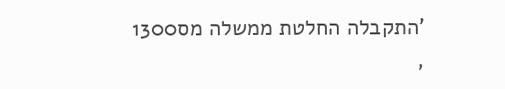'התקבלה החלטת ממשלה מס1300
,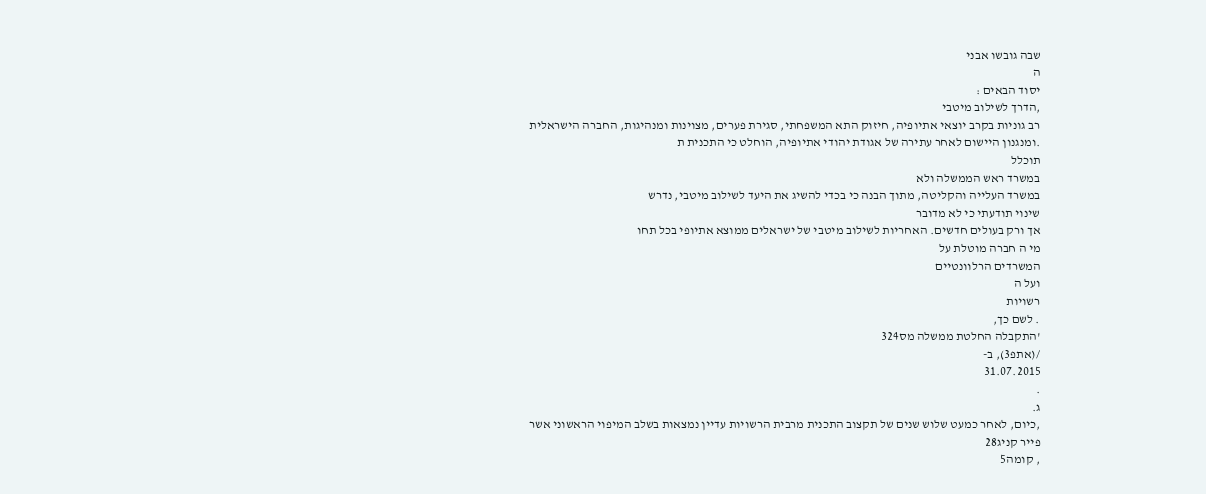שבה גובשו אבני
ה
יסוד הבאים :
,הדרך לשילוב מיטבי
רב גוניות בקרב יוצאי אתיופיה, חיזוק התא המשפחתי, סגירת פערים, מצוינות ומנהיגות, החברה הישראלית
.ומנגנון היישום לאחר עתירה של אגודת יהודי אתיופיה, הוחלט כי התכנית ת
תוכלל
במשרד ראש הממשלה ולא
במשרד העלייה והקליטה, מתוך הבנה כי בכדי להשיג את היעד לשילוב מיטבי, נדרש
שינוי תודעתי כי לא מדובר
אך ורק בעולים חדשים. האחריות לשילוב מיטבי של ישראלים ממוצא אתיופי בכל תחו
מי ה חברה מוטלת על
המשרדים הרלוונטיים
ועל ה
רשויות
. לשם כך,
'התקבלה החלטת ממשלה מס324
/(אתפ3), ב-
31.07.2015
.
ג.
,כיום, לאחר כמעט שלוש שנים של תקצוב התכנית מרבית הרשויות עדיין נמצאות בשלב המיפוי הראשוני אשר
פייר קניג28
, קומה5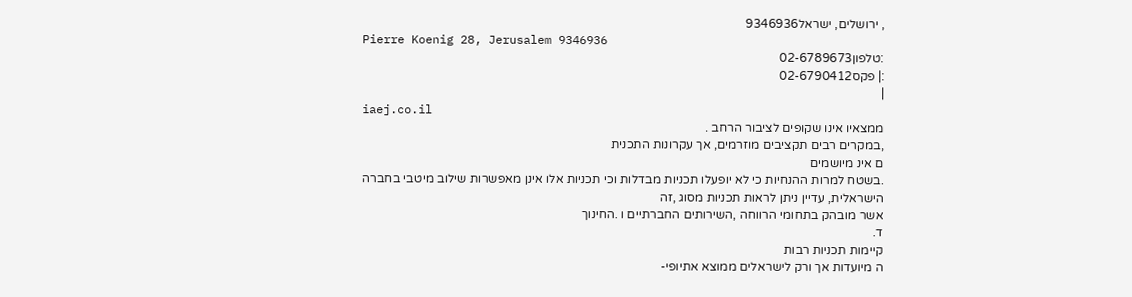, ירושלים, ישראל9346936
Pierre Koenig 28, Jerusalem 9346936
:טלפון02-6789673
:| פקס02-6790412
|
iaej.co.il
ממצאיו אינו שקופים לציבור הרחב .
,במקרים רבים תקציבים מוזרמים, אך עקרונות התכנית
ם אינ מיושמים
.בשטח למרות ההנחיות כי לא יופעלו תכניות מבדלות וכי תכניות אלו אינן מאפשרות שילוב מיטבי בחברה
הישראלית, עדיין ניתן לראות תכניות מסוג ,זה
אשר מובהק בתחומי הרווחה ,השירותים החברתיים ו .החינוך
ד.
קיימות תכניות רבות
ה מיועדות אך ורק לישראלים ממוצא אתיופי-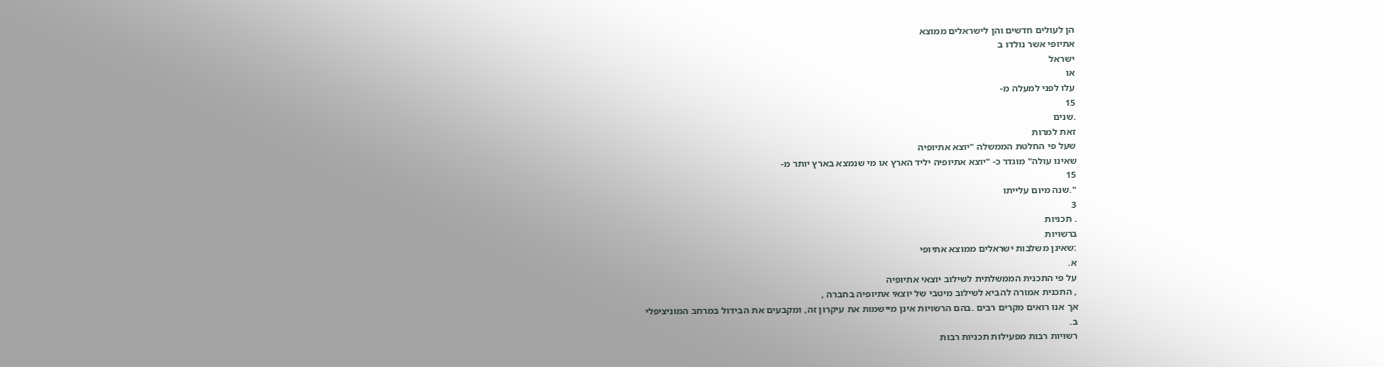הן לעולים חדשים והן לישראלים ממוצא
אתיופי אשר נולדו ב
ישראל
או
עלו לפני למעלה מ-
15
.שנים
זאת למרות
שעל פי החלטת הממשלה "יוצא אתיופיה
שאינו עולה" מוגדר כ- "יוצא אתיופיה יליד הארץ או מי שנמצא בארץ יותר מ-
15
".שנה מיום עלייתו
3
. תכניות
ברשויות
:שאינן משלבות ישראלים ממוצא אתיופי
א.
על פי התכנית הממשלתית לשילוב יוצאי אתיופיה
, התכנית אמורה להביא לשילוב מיטבי של יוצאי אתיופיה בחברה ,
אך אנו רואים מקרים רבים .בהם הרשויות אינן מיישמות את עיקרון זה, ומקבעים את הבידול במרחב המוניציפלי
ב.
רשויות רבות מפעילות תכניות רבות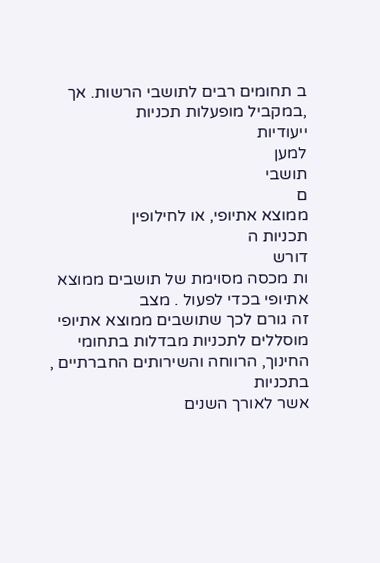ב תחומים רבים לתושבי הרשות. אך ,במקביל מופעלות תכניות
ייעודיות
למען
תושבי
ם
ממוצא אתיופי, או לחילופין
תכניות ה
דורש
ות מכסה מסוימת של תושבים ממוצא אתיופי בכדי לפעול . מצב
זה גורם לכך שתושבים ממוצא אתיופי מוסללים לתכניות מבדלות בתחומי החינוך, הרווחה והשירותים החברתיים ,
בתכניות
אשר לאורך השנים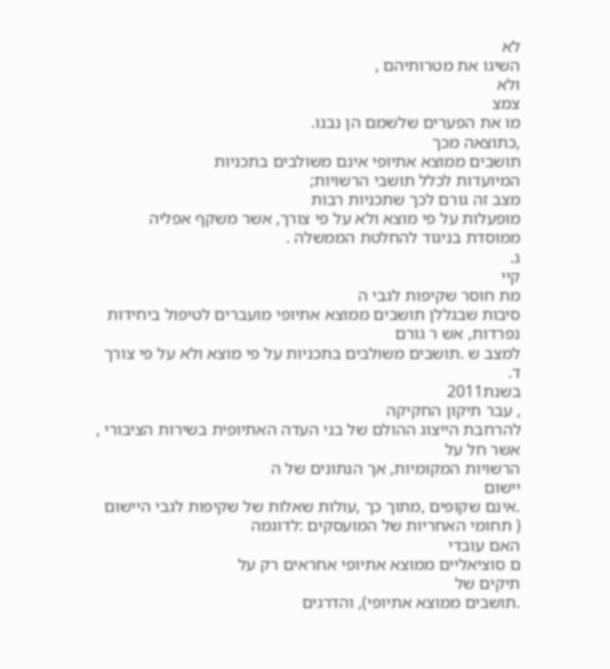לא
השיגו את מטרותיהם ,
ולא
צמצ
מו את הפערים שלשמם הן נבנו.
,כתוצאה מכך
תושבים ממוצא אתיופי אינם משולבים בתכניות
המיועדות לכלל תושבי הרשויות;
מצב זה גורם לכך שתכניות רבות
מופעלות על פי מוצא ולא על פי צורך, אשר משקף אפליה ממוסדת בניגוד להחלטת הממשלה .
ג.
קיי
מת חוסר שקיפות לגבי ה
סיבות שבגללן תושבים ממוצא אתיופי מועברים לטיפול ביחידות נפרדות, אש ר גורם
למצב ש .תושבים משולבים בתכניות על פי מוצא ולא על פי צורך
ד.
בשנת2011
, עבר תיקון החקיקה
להרחבת הייצוג ההולם של בני העדה האתיופית בשירות הציבורי , אשר חל על
הרשויות המקומיות, אך הנתונים של ה
יישום
.אינם שקופים ,מתוך כך ,עולות שאלות של שקיפות לגבי היישום
( תחומי האחריות של המועסקים :לדוגמה
האם עובדי
ם סוציאליים ממוצא אתיופי אחראים רק על
תיקים של
.תושבים ממוצא אתיופי), והדרגים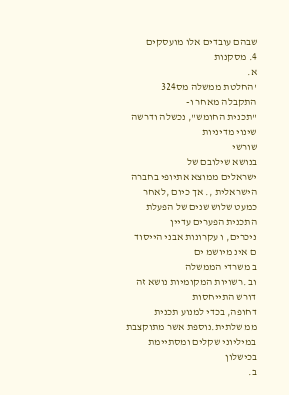שבהם עובדים אלו מועסקים
4. מסקנות
א.
'החלטת ממשלה מס324
התקבלה מאחר ו-
"תכנית החומש", נכשלה ודרשה שינוי מדיניות
שורשי
בנושא שילובם של
ישראלים ממוצא אתיופי בחברה הישראלית ,. אך כיום ,לאחר כמעט שלוש שנים של הפעלת התכנית הפערים עדיין
ניכרים, ו עקרונות אבני הייסוד
ם אינ מיושמ ים
ב משרדי הממשלה
וב .רשויות המקומיות נושא זה דורש התייחסות
דחופה, בכדי למנוע תכנית
ממ שלתית.נוספת אשר מתוקצבת במיליוני שקלים ומסתיימת בכישלון
ב.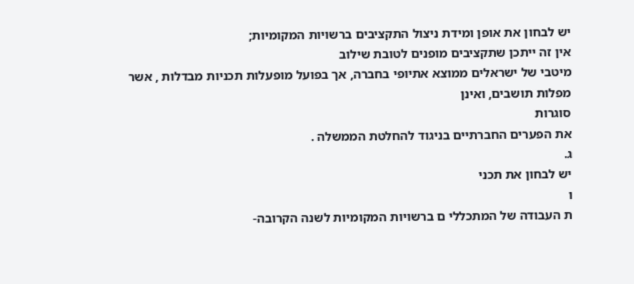יש לבחון את אופן ומידת ניצול התקציבים ברשויות המקומיות;
אין זה ייתכן שתקציבים מופנים לטובת שילוב
מיטבי של ישראלים ממוצא אתיופי בחברה, אך בפועל מופעלות תכניות מבדלות , אשר מפלות תושבים, ואינן
סוגרות
את הפערים החברתיים בניגוד להחלטת הממשלה .
ג.
יש לבחון את תכני
ו
ת העבודה של המתכללי ם ברשויות המקומיות לשנה הקרובה-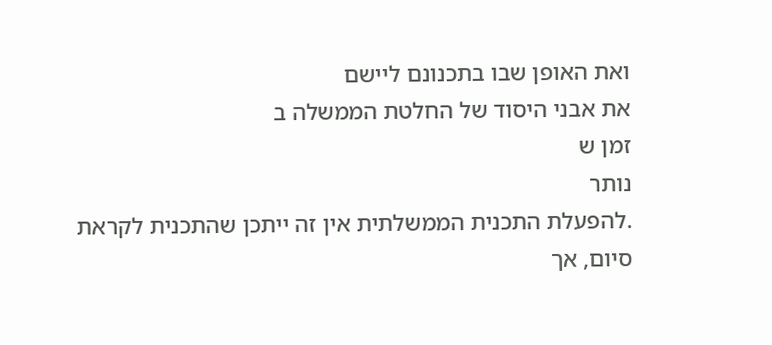ואת האופן שבו בתכנונם ליישם
את אבני היסוד של החלטת הממשלה ב
זמן ש
נותר
.להפעלת התכנית הממשלתית אין זה ייתכן שהתכנית לקראת
סיום, אך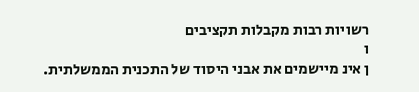רשויות רבות מקבלות תקציבים
ו
ן אינ מיישמים את אבני היסוד של התכנית הממשלתית.